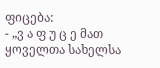ფიცება:
- „ვ ა ფ უ ც ე მათ ყოველთა სახელსა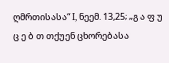ღმრთისასა“ I, ნეემ. 13,25; „გ ა ფ უ ც ე ბ თ თქუენ ცხორებასა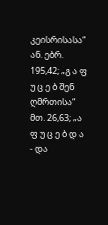კეისრისასა“ ან. ებრ. 195,42; „გ ა ფ უ ც ე ბ შენ ღმრთისა“ მთ. 26,63; „ა ფ უ ც ე ბ დ ა
- და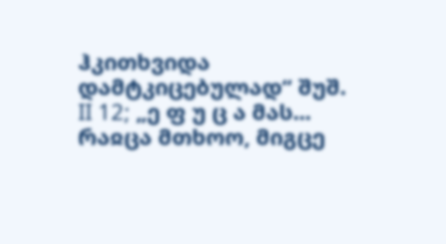ჰკითხვიდა დამტკიცებულად“ შუშ. II 12; „ე ფ უ ც ა მას... რაჲცა მთხოო, მიგცე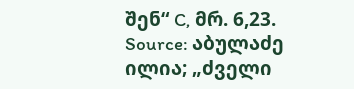შენ“ C, მრ. 6,23.
Source: აბულაძე ილია; „ძველი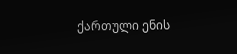ქართული ენის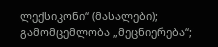ლექსიკონი“ (მასალები); გამომცემლობა „მეცნიერება“;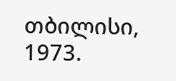თბილისი, 1973.